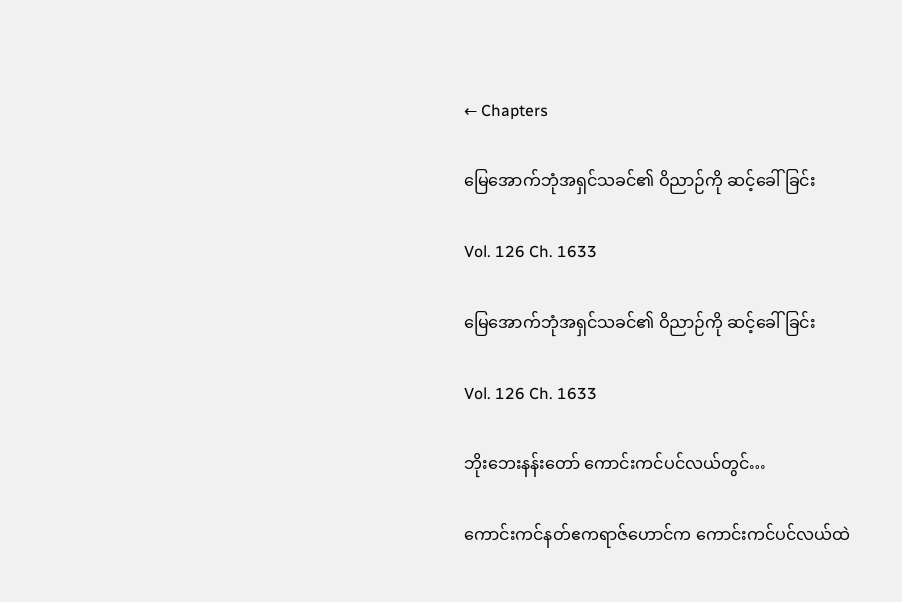← Chapters

မြေအောက်ဘုံအရှင်သခင်၏ ဝိညာဉ်ကို ဆင့်‌ခေါ်ခြင်း

Vol. 126 Ch. 1633

မြေအောက်ဘုံအရှင်သခင်၏ ဝိညာဉ်ကို ဆင့်‌ခေါ်ခြင်း

Vol. 126 Ch. 1633

ဘိုးဘေးနန်းတော် ကောင်းကင်ပင်လယ်တွင်…

ကောင်းကင်နတ်ဧကရာဇ်ဟောင်က ကောင်းကင်ပင်လယ်ထဲ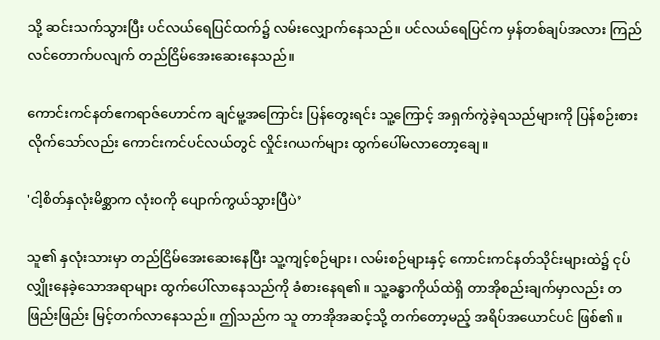သို့ ဆင်းသက်သွားပြီး ပင်လယ်ရေပြင်ထက်၌ လမ်းလျှောက်နေသည်။ ပင်လယ်ရေပြင်က မှန်တစ်ချပ်အလား ကြည်လင်တောက်ပလျက် တည်ငြိမ်အေးဆေးနေသည်။

ကောင်းကင်နတ်ဧကရာဇ်ဟောင်က ချင်မူ့အကြောင်း ပြန်‌တွေးရင်း သူ့ကြောင့် အရှက်ကွဲခဲ့ရသည်များကို ပြန်စဉ်းစားလိုက်သော်လည်း ကောင်းကင်ပင်လယ်တွင် လှိုင်းဂယက်များ ထွက်ပေါ်မလာတော့ချေ။

'ငါ့စိတ်နှလုံးမိစ္ဆာက လုံး၀ကို ပျောက်ကွယ်သွားပြီပဲ’

သူ၏ နှလုံးသားမှာ တည်ငြိမ်အေးဆေးနေပြီး သူ့ကျင့်စဉ်များ၊ လမ်းစဉ်များနှင့် ကောင်းကင်နတ်သိုင်းများထဲ၌ ငုပ်လျှိုးနေခဲ့သောအရာများ ထွက်ပေါ်လာနေသည်ကို ခံစားနေရ၏။ သူ့ခန္ဓာကိုယ်ထဲရှိ တာအိုစည်းချက်မှာလည်း တဖြည်းဖြည်း မြင့်တက်လာနေသည်။ ဤသည်က သူ တာအိုအဆင့်သို့ တက်တော့မည့် အရိပ်အယောင်ပင် ဖြစ်၏။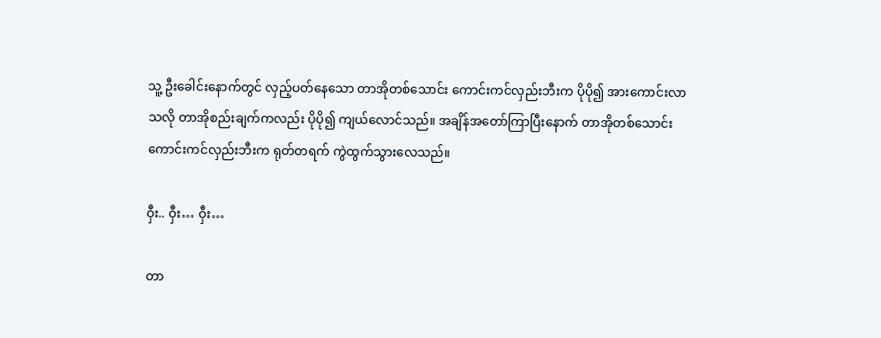သူ့ ဦးခေါင်းနောက်တွင် လှည့်ပတ်နေသော တာအိုတစ်သောင်း ကောင်းကင်လှည်းဘီးက ပိုပို၍ အားကောင်းလာသလို တာအိုစည်းချက်ကလည်း ပိုပို၍ ကျယ်လောင်သည်။ အချိန်အတော်ကြာပြီးနောက် တာအိုတစ်သောင်းကောင်းကင်လှည်းဘီးက ရုတ်တရက် ကွဲထွက်သွားလေသည်။

ဝှီး.. ဝှီး… ဝှီး…

တာ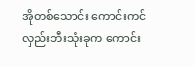အိုတစ်သောင်း ကောင်းကင်လှည်းဘီးသုံးခုက ကောင်း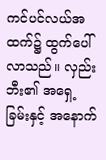ကင်ပင်လယ်အထက်၌ ထွက်ပေါ်လာသည်။ လှည်းဘီး၏ အရှေ့ခြမ်းနှင့် အနောက်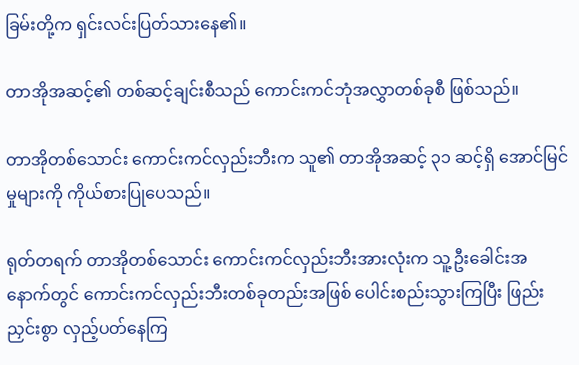ခြမ်းတို့က ရှင်းလင်းပြတ်သားနေ၏။

တာအိုအဆင့်၏ တစ်ဆင့်ချင်းစီသည် ကောင်းကင်ဘုံအလွှာတစ်ခုစီ ဖြစ်သည်။

တာအိုတစ်သောင်း ကောင်းကင်လှည်းဘီးက သူ၏ တာအိုအဆင့် ၃၁ ဆင့်ရှိ အောင်မြင်မှုများကို ကိုယ်စားပြုပေသည်။

ရုတ်တရက် တာအိုတစ်သောင်း ကောင်းကင်လှည်းဘီးအားလုံးက သူ့ဦးခေါင်းအနောက်တွင် ကောင်းကင်လှည်းဘီးတစ်ခုတည်းအဖြစ် ပေါင်းစည်းသွားကြပြီး ဖြည်းညှင်းစွာ လှည့်ပတ်နေကြ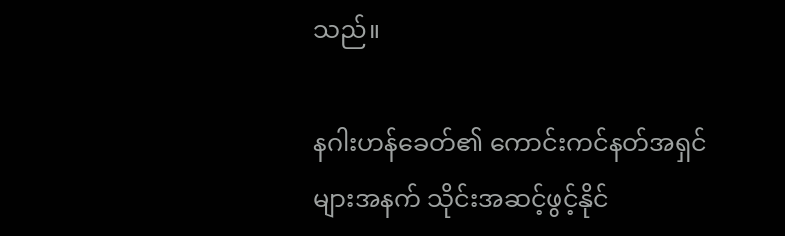သည်။

နဂါးဟန်‌ခေတ်၏ ကောင်းကင်နတ်အရှင်များအနက် သိုင်းအဆင့်ဖွင့်နိုင်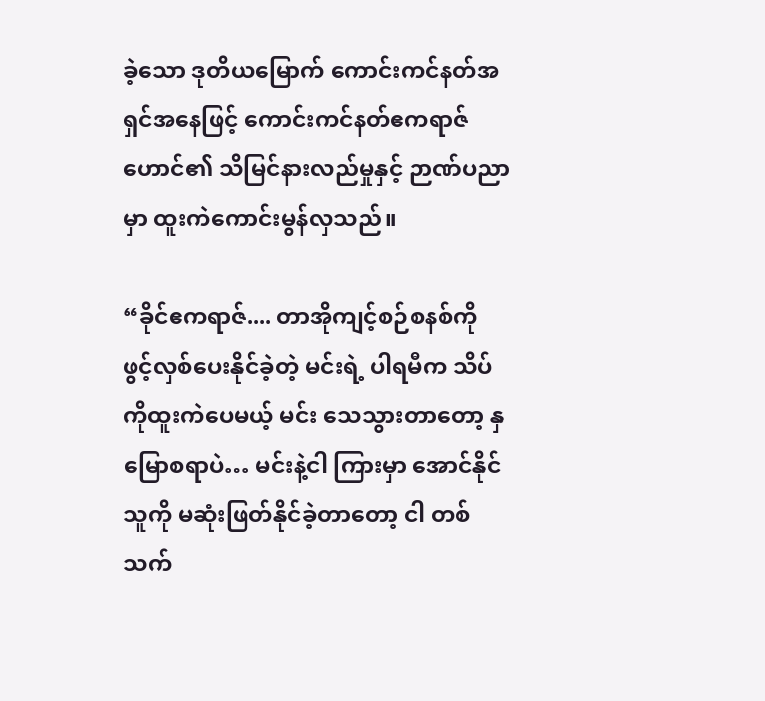ခဲ့သော ဒုတိယမြောက် ကောင်းကင်နတ်အရှင်အနေဖြင့် ကောင်းကင်နတ်ဧကရာဇ်ဟောင်၏ သိမြင်နားလည်မှုနှင့် ဉာဏ်ပညာမှာ ထူးကဲကောင်းမွန်လှသည်။

“ခိုင်ဧကရာဇ်.... တာအိုကျင့်စဉ်စနစ်ကို ဖွင့်လှစ်ပေးနိုင်ခဲ့တဲ့ မင်းရဲ့ ပါရမီက သိပ်ကိုထူးကဲပေမယ့် မင်း သေသွားတာတော့ နှမြောစရာပဲ… မင်းနဲ့ငါ ကြားမှာ အောင်နိုင်သူကို မဆုံးဖြတ်နိုင်ခဲ့တာတော့ ငါ တစ်သက်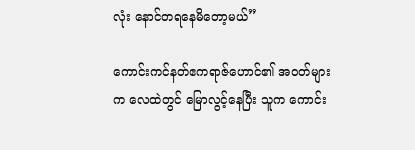လုံး နောင်တရနေမိတော့မယ်”

ကောင်းကင်နတ်ဧကရာဇ်ဟောင်၏ အ၀တ်များက လေထဲတွင် ‌မြောလွင့်နေပြီး သူက ကောင်း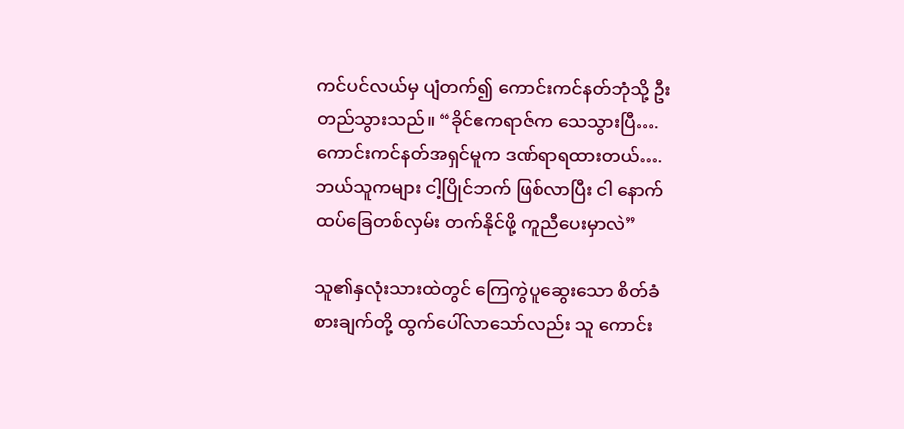ကင်ပင်လယ်မှ ပျံတက်၍ ကောင်းကင်နတ်ဘုံသို့ ဦးတည်သွားသည်။ “ခိုင်ဧကရာဇ်က သေသွားပြီ…. ကောင်းကင်နတ်အရှင်မူက ဒဏ်ရာရထားတယ်…. ဘယ်သူကများ ငါ့ပြိုင်ဘက် ဖြစ်လာပြီး ငါ နောက်ထပ်ခြေတစ်လှမ်း တက်နိုင်ဖို့ ကူညီပေးမှာလဲ”

သူ၏နှလုံးသားထဲတွင် ကြေကွဲပူဆွေးသော စိတ်ခံစားချက်တို့ ထွက်ပေါ်လာသော်လည်း သူ ကောင်း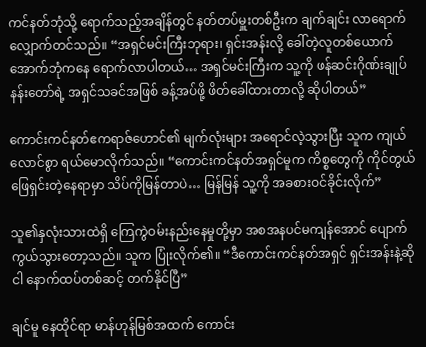ကင်နတ်ဘုံသို့ ရောက်သည့်အချိန်တွင် နတ်တပ်မှူးတစ်ဦးက ချက်ချင်း လာရောက်လျှောက်တင်သည်။ “အရှင်မင်းကြီးဘုရား၊ ရှင်းအန်းလို့ ခေါ်တဲ့လူတစ်ယောက် အောက်ဘုံကနေ ရောက်လာပါတယ်… အရှင်မင်းကြီးက သူ့ကို ဖန်ဆင်းဂိုဏ်းချုပ်နန်းတော်ရဲ့ အရှင်သခင်အဖြစ် ခန့်အပ်ဖို့ ဖိတ်ခေါ်ထားတာလို့ ဆိုပါတယ်”

ကောင်းကင်နတ်ဧကရာဇ်ဟောင်၏ မျက်လုံးများ အရောင်လဲ့သွားပြီး သူက ကျယ်လောင်စွာ ရယ်မောလိုက်သည်။ “ကောင်းကင်နတ်အရှင်မူက ကိစ္စတွေကို ကိုင်တွယ်ဖြေရှင်းတဲ့နေရာမှာ သိပ်ကိုမြန်တာပဲ… မြန်မြန် သူ့ကို အခစားဝင်ခိုင်းလိုက်”

သူ၏နှလုံးသားထဲရှိ ကြေကွဲဝမ်းနည်းနေမှုတို့မှာ အစအနပင်မကျန်အောင် ပျောက်ကွယ်သွားတော့သည်။ သူက ပြုံးလိုက်၏။ “ဒီကောင်းကင်နတ်အရှင် ရှင်းအန်းနဲ့ဆို ငါ နောက်ထပ်တစ်ဆင့် တက်နိုင်ပြီ”

ချင်မူ နေထိုင်ရာ မာန်ဟုန်မြစ်အထက် ကောင်း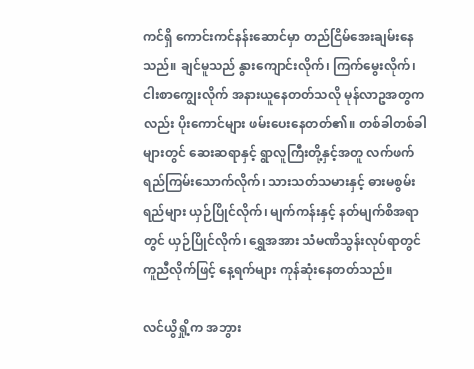ကင်ရှိ ကောင်းကင်နန်းဆောင်မှာ တည်ငြိမ်အေးချမ်းနေသည်။ ချင်မူသည် နွားကျောင်းလိုက်၊ ကြက်မွေးလိုက်၊ ငါးစာကျွေးလိုက် အနားယူနေတတ်သလို မုန်လာဥအတွကလည်း ပိုးကောင်များ ဖမ်းပေးနေတတ်၏။ တစ်ခါတစ်ခါများတွင် ဆေးဆရာနှင့် ရွာလူကြီးတို့နှင့်အတူ လက်ဖက်ရည်ကြမ်းသောက်လိုက်၊ သားသတ်သမားနှင့် ဓားမစွမ်းရည်များ ယှဉ်ပြိုင်လိုက်၊ မျက်ကန်းနှင့် နတ်မျက်စိအရာတွင် ယှဉ်ပြိုင်လိုက်၊ ရွှေအအား သံမဏိသွန်းလုပ်ရာတွင်ကူညီလိုက်ဖြင့် နေ့ရက်များ ကုန်ဆုံးနေတတ်သည်။

လင်ယွိရှို့က အဘွား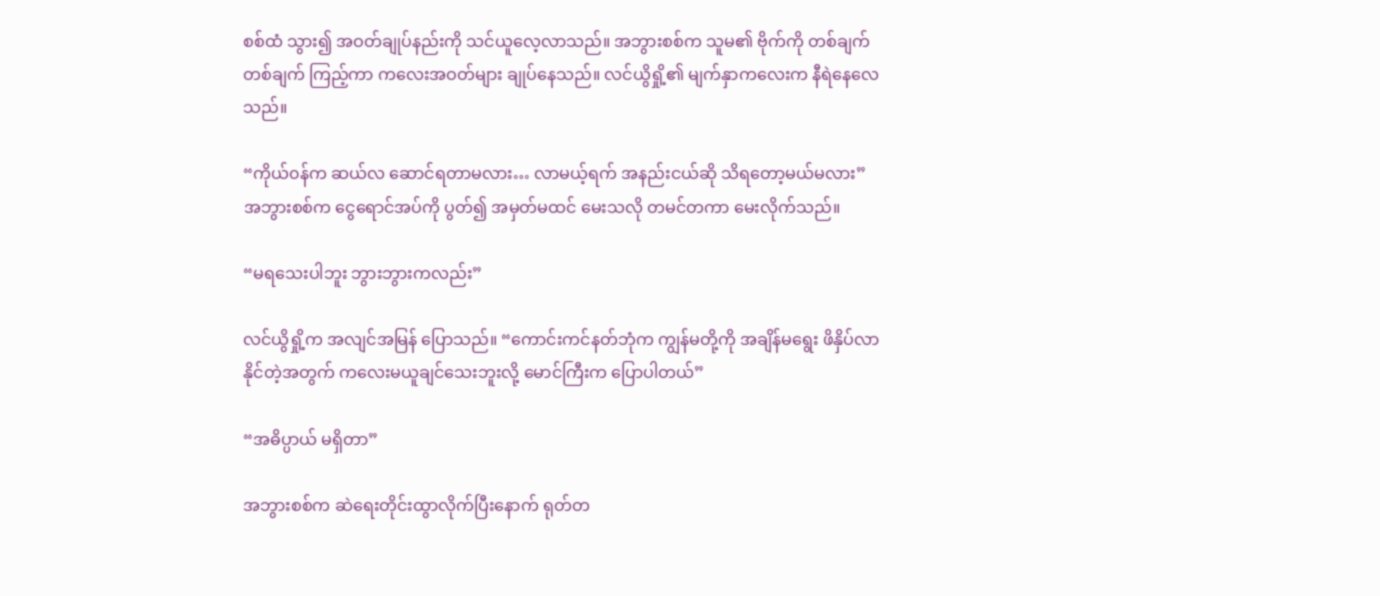စစ်ထံ သွား၍ အဝတ်ချုပ်နည်းကို သင်ယူလေ့လာသည်။ အဘွားစစ်က သူမ၏ ဗိုက်ကို တစ်ချက်တစ်ချက် ကြည့်ကာ ကလေးအဝတ်များ ချုပ်နေသည်။ လင်ယွိရှို့၏ မျက်နှာကလေးက နီရဲနေလေသည်။

“ကိုယ်၀န်က ဆယ်လ ဆောင်ရတာမလား… လာမယ့်ရက် အနည်းငယ်ဆို သိရတော့မယ်မလား” အဘွားစစ်က ငွေရောင်အပ်ကို ပွတ်၍ အမှတ်မထင် မေးသလို တမင်တကာ မေးလိုက်သည်။

“မရသေးပါဘူး ဘွားဘွားကလည်း”

လင်ယွိရှို့က အလျင်အမြန် ပြောသည်။ “ကောင်းကင်နတ်ဘုံက ကျွန်မတို့ကို အချိန်မရွေး ဖိနှိပ်လာနိုင်တဲ့အတွက် ကလေးမယူချင်သေးဘူးလို့ မောင်ကြီးက ပြောပါတယ်”

“အဓိပ္ပာယ် မရှိတာ”

အဘွားစစ်က ဆဲရေးတိုင်းထွာလိုက်ပြီးနောက် ရုတ်တ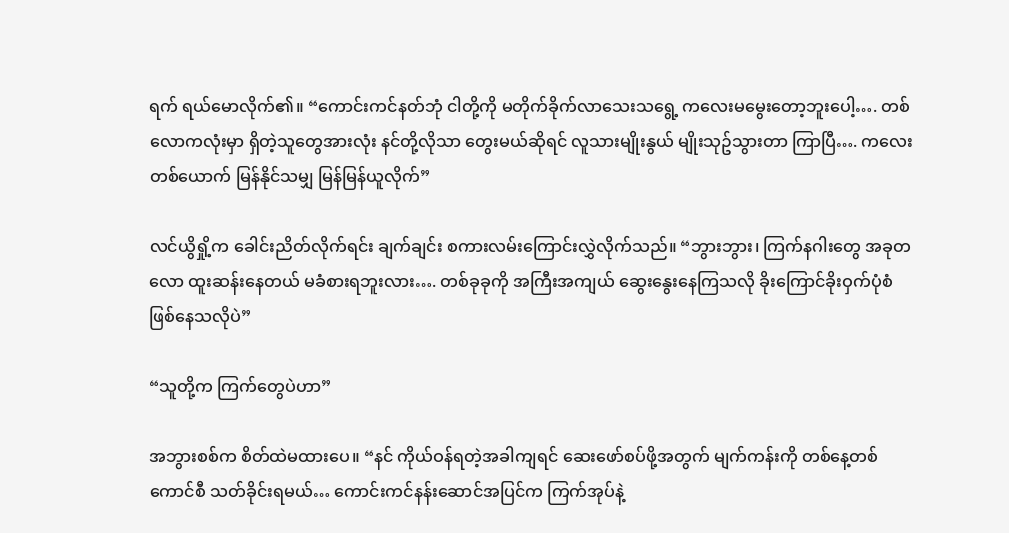ရက် ရယ်မောလိုက်၏။ “ကောင်းကင်နတ်ဘုံ ငါတို့ကို မတိုက်ခိုက်လာသေးသရွေ့ ကလေးမမွေးတော့ဘူးပေါ့…. တစ်လောကလုံးမှာ ရှိတဲ့သူတွေအားလုံး နင်တို့လိုသာ တွေးမယ်ဆိုရင် လူသားမျိုးနွယ် မျိုးသုဥ်သွားတာ ကြာပြီ…. ကလေးတစ်ယောက် မြန်နိုင်သမျှ မြန်မြန်ယူလိုက်”

လင်ယွိရှို့က ခေါင်းညိတ်လိုက်ရင်း ချက်ချင်း စကားလမ်းကြောင်းလွှဲလိုက်သည်။ “ဘွားဘွား၊ ကြက်နဂါးတွေ အခုတလော ထူးဆန်းနေတယ် မခံစားရဘူးလား…. တစ်ခုခုကို အကြီးအကျယ် ဆွေးနွေးနေကြသလို ခိုးကြောင်ခိုးဝှက်ပုံစံ ဖြစ်နေသလိုပဲ”

“သူတို့က ကြက်တွေပဲဟာ”

အဘွားစစ်က စိတ်ထဲမထားပေ။ “နင် ကိုယ်ဝန်ရတဲ့အခါကျရင် ဆေးဖော်စပ်ဖို့အတွက် မျက်ကန်းကို တစ်နေ့တစ်ကောင်စီ သတ်ခိုင်းရမယ်… ကောင်းကင်နန်းဆောင်အပြင်က ကြက်အုပ်နဲ့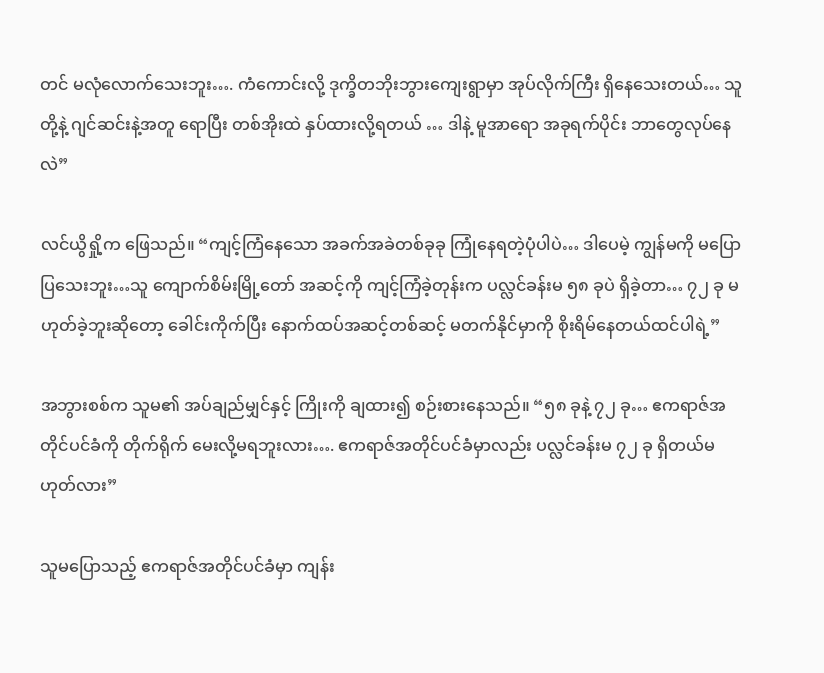တင် မလုံလောက်သေးဘူး…. ကံကောင်းလို့ ဒုက္ခိတဘိုးဘွားကျေးရွာမှာ အုပ်လိုက်ကြီး ရှိနေသေးတယ်… သူတို့နဲ့ ဂျင်ဆင်းနဲ့အတူ ရောပြီး တစ်အိုးထဲ နှပ်ထားလို့ရတယ် … ဒါနဲ့ မူအာရော အခုရက်ပိုင်း ဘာတွေလုပ်နေလဲ”

လင်ယွိရှို့က ဖြေသည်။ “ကျင့်ကြံနေသော အခက်အခဲတစ်ခုခု ကြုံနေရတဲ့ပုံပါပဲ… ဒါပေမဲ့ ကျွန်မကို မပြောပြသေးဘူး…သူ ကျောက်စိမ်းမြို့တော် အဆင့်ကို ကျင့်ကြံခဲ့တုန်းက ပလ္လင်ခန်းမ ၅၈ ခုပဲ ရှိခဲ့တာ… ၇၂ ခု မဟုတ်ခဲ့ဘူးဆိုတော့ ခေါင်းကိုက်ပြီး နောက်ထပ်အဆင့်တစ်ဆင့် မတက်နိုင်မှာကို စိုးရိမ်နေတယ်ထင်ပါရဲ့”

အဘွားစစ်က သူမ၏ အပ်ချည်မျှင်နှင့် ကြိုးကို ချထား၍ စဉ်းစားနေသည်။ “၅၈ ခုနဲ့ ၇၂ ခု… ဧကရာဇ်အတိုင်ပင်ခံကို တိုက်ရိုက် မေးလို့မရဘူးလား…. ဧကရာဇ်အတိုင်ပင်ခံမှာလည်း ပလ္လင်ခန်းမ ၇၂ ခု ရှိတယ်မဟုတ်လား”

သူမပြောသည့် ဧကရာဇ်အတိုင်ပင်ခံမှာ ကျန်း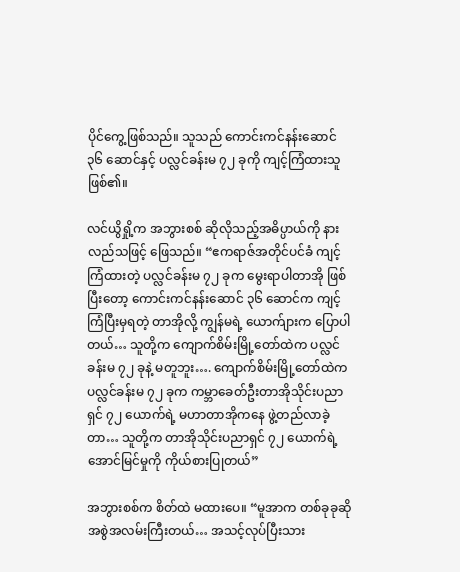ပိုင်ကွေ့ဖြစ်သည်။ သူသည် ကောင်းကင်နန်းဆောင် ၃၆ ဆောင်နှင့် ပလ္လင်ခန်းမ ‌၇၂ ခုကို ကျင့်ကြံထားသူဖြစ်၏။

လင်ယွိရှို့က အဘွားစစ် ဆိုလိုသည့်အဓိပ္ပာယ်ကို နားလည်သဖြင့် ဖြေသည်။ “ဧကရာဇ်အတိုင်ပင်ခံ ကျင့်ကြံထားတဲ့ ပလ္လင်ခန်းမ ၇၂ ခုက မွေးရာပါတာအို ဖြစ်ပြီးတော့ ကောင်းကင်နန်းဆောင် ၃၆ ဆောင်က ကျင့်ကြံပြီးမှရတဲ့ တာအိုလို့ ကျွန်မရဲ့ ယောက်ျားက ပြောပါတယ်… သူတို့က ကျောက်စိမ်းမြို့တော်ထဲက ပလ္လင်ခန်းမ ၇‌၂ ခုနဲ့ မတူဘူး…. ကျောက်စိမ်းမြို့တော်ထဲက ပလ္လင်ခန်းမ ၇၂ ခုက ကမ္ဘာခေတ်ဦးတာအိုသိုင်းပညာရှင် ၇၂ ယောက်ရဲ့ မဟာတာအိုက‌နေ ဖွဲ့တည်လာခဲ့တာ… သူတို့က တာအိုသိုင်းပညာရှင် ၇၂ ယောက်ရဲ့ အောင်မြင်မှုကို ကိုယ်စားပြုတယ်”

အဘွားစစ်က စိတ်ထဲ မထားပေ။ “မူအာက တစ်ခုခုဆို အစွဲအလမ်းကြီးတယ်… အသင့်လုပ်ပြီးသား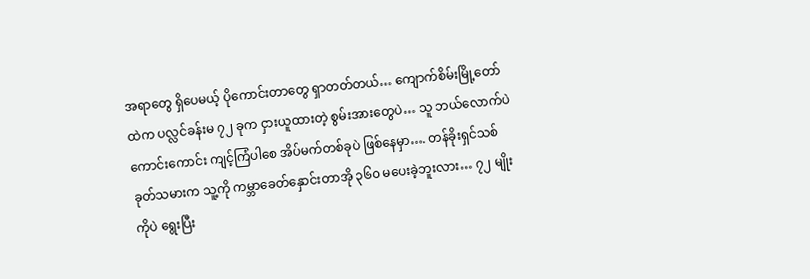အရာတွေ ရှိပေမယ့် ပိုကောင်းတာတွေ ရှာတတ်တယ်… ကျောက်စိမ်းမြို့တော်ထဲက ပလ္လင်ခန်းမ ၇၂ ခုက ငှားယူထားတဲ့ စွမ်းအားတွေပဲ… သူ ဘယ်လောက်ပဲကောင်းကောင်း ကျင့်ကြံပါစေ အိပ်မက်တစ်ခုပဲ ဖြစ်နေမှာ…. တန်ခိုးရှင်သစ်ခုတ်သမားက သူ့ကို ကမ္ဘာခေတ်နှောင်းတာအို ၃၆၀ မပေးခဲ့ဘူးလား… ၇၂ မျိုးကိုပဲ ရွေးပြီး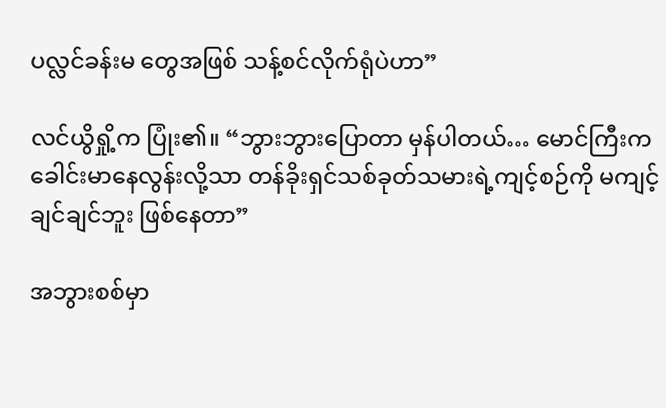ပလ္လင်ခန်းမ တွေအဖြစ် သန့်စင်လိုက်ရုံပဲဟာ”

လင်ယွိရှို့က ပြုံး၏။ “ဘွားဘွားပြောတာ မှန်ပါတယ်… မောင်ကြီးက ခေါင်းမာနေလွန်းလို့သာ တန်ခိုးရှင်သစ်ခုတ်သမားရဲ့ကျင့်စဉ်ကို မကျင့်ချင်ချင်ဘူး ဖြစ်နေတာ”

အဘွားစစ်မှာ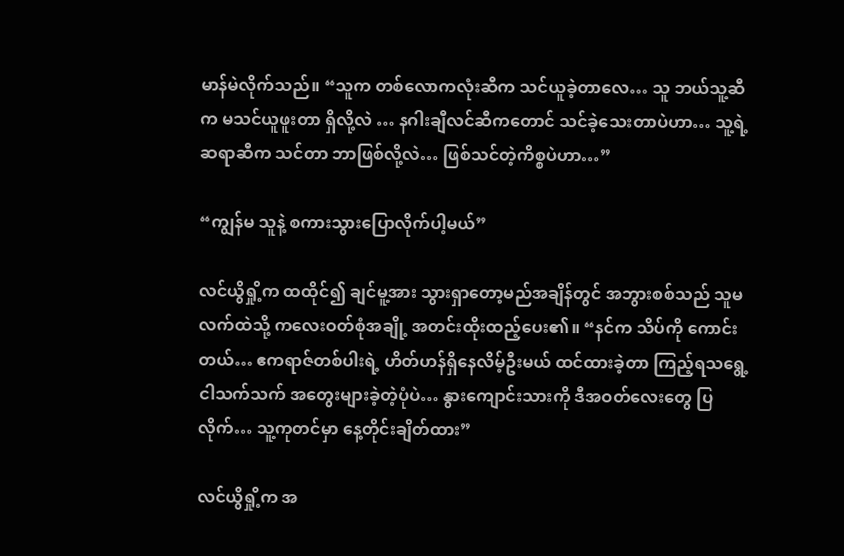မာန်မဲလိုက်သည်။ “သူက တစ်လောကလုံးဆီက သင်ယူခဲ့တာလေ… သူ ဘယ်သူ့ဆီက မသင်ယူဖူးတာ ရှိလို့လဲ … နဂါးချီလင်ဆီကတောင် သင်ခဲ့သေးတာပဲဟာ… သူ့ရဲ့ဆရာဆီက သင်တာ ဘာဖြစ်လို့လဲ… ဖြစ်သင်တဲ့ကိစ္စပဲဟာ…”

“ကျွန်မ သူနဲ့ စကားသွားပြောလိုက်ပါ့မယ်”

လင်ယွိရှို့က ထထိုင်၍ ချင်မူ့အား သွားရှာတော့မည်အချိန်တွင် အဘွားစစ်သည် သူမလက်ထဲသို့ ကလေးဝတ်စုံအချို့ အတင်းထိုးထည့်ပေး၏။ “နင်က သိပ်ကို ကောင်းတယ်… ဧကရာဇ်တစ်ပါးရဲ့ ဟိတ်ဟန်ရှိနေလိမ့်ဦးမယ် ထင်ထားခဲ့တာ ကြည့်ရသရွေ့ ငါသက်သက် အတွေးများခဲ့တဲ့ပုံပဲ… နွားကျောင်းသားကို ဒီအဝတ်လေးတွေ ပြလိုက်… သူ့ကုတင်မှာ နေ့တိုင်းချိတ်ထား”

လင်ယွိရှို့က အ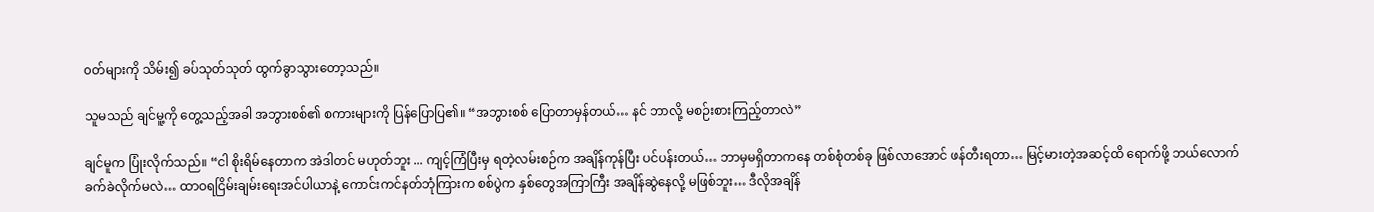၀တ်များကို သိမ်း၍ ခပ်သုတ်သုတ် ထွက်ခွာသွားတော့သည်။

သူမသည် ချင်မူ့ကို တွေ့သည့်အခါ အဘွားစစ်၏ စကားများကို ပြန်ပြောပြ၏။ “အဘွားစစ် ပြောတာမှန်တယ်… နင် ဘာလို့ မစဉ်းစားကြည့်တာလဲ”

ချင်မူက ပြုံးလိုက်သည်။ “ငါ စိုးရိမ်နေတာက အဲဒါတင် မဟုတ်ဘူး ... ကျင့်ကြံပြီးမှ ရတဲ့လမ်းစဉ်က အချိန်ကုန်ပြီး ပင်ပန်းတယ်… ဘာမှမရှိတာကနေ တစ်စုံတစ်ခု ဖြစ်လာအောင် ဖန်တီးရတာ… မြင့်မားတဲ့အဆင့်ထိ ရောက်ဖို့ ဘယ်လောက်ခက်ခဲလိုက်မလဲ… ထာဝရငြိမ်းချမ်းရေးအင်ပါယာနဲ့ ကောင်းကင်နတ်ဘုံကြားက စစ်ပွဲက နှစ်တွေအကြာကြီး အချိန်ဆွဲနေလို့ မဖြစ်ဘူး… ဒီလိုအချိန်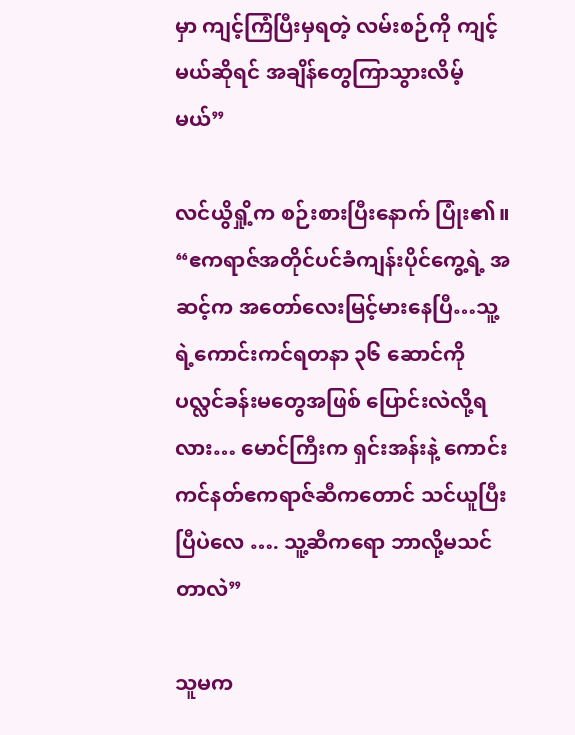မှာ ကျင့်ကြံပြီးမှရတဲ့ လမ်းစဉ်ကို ကျင့်မယ်ဆိုရင် အချိန်တွေကြာသွားလိမ့်မယ်”

လင်ယွိရှို့က စဉ်းစားပြီးနောက် ပြုံး၏။ “ဧကရာဇ်အတိုင်ပင်ခံကျန်းပိုင်ကွေ့ရဲ့ အဆင့်က အတော်လေးမြင့်မားနေပြီ…သူ့ရဲ့ကောင်းကင်ရတနာ ၃၆ ဆောင်ကို ပလ္လင်ခန်းမတွေအဖြစ် ပြောင်းလဲလို့ရလား… မောင်ကြီးက ရှင်းအန်းနဲ့ ကောင်းကင်နတ်ဧကရာဇ်ဆီကတောင် သင်ယူပြီးပြီပဲလေ …. သူ့ဆီကရော ဘာလို့မသင်တာလဲ”

သူမက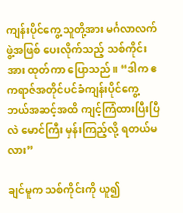ကျန်းပိုင်ကွေ့ သူတို့အား မင်္ဂလာလက်ဖွဲ့အဖြစ် ပေးလိုက်သည့် သစ်ကိုင်းအား ထုတ်ကာ ပြောသည်။ “ဒါက ဧကရာဇ်အတိုင်ပင်ခံကျန်းပိုင်ကွေ့ ဘယ်အဆင့်အထိ ကျင့်ကြံထားပြီးပြီလဲ မောင်ကြီး မှန်းကြည့်လို့ ရတယ်မလား”

ချင်မူက သစ်ကိုင်းကို ယူ၍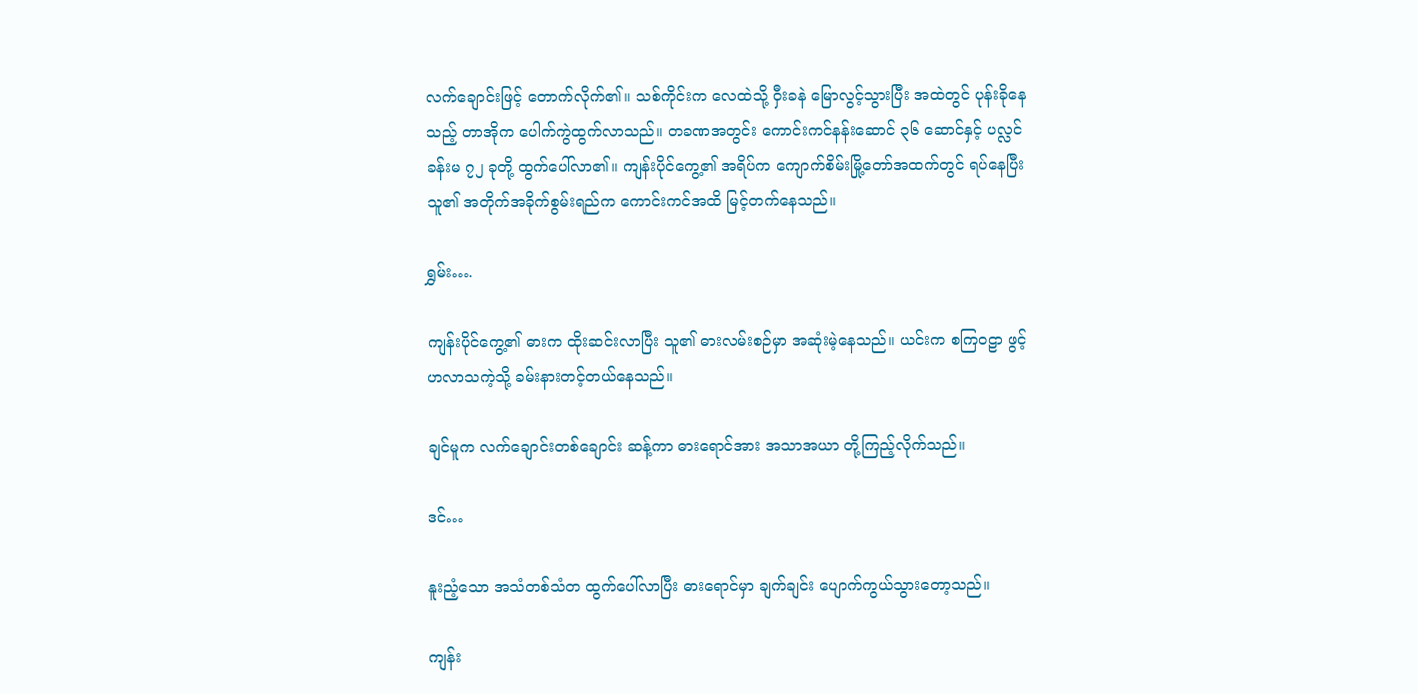လက်‌ချောင်းဖြင့် တောက်လိုက်၏။ သစ်ကိုင်းက လေထဲသို့ ဝှီးခနဲ မြောလွင့်သွားပြီး အထဲတွင် ပုန်းခိုနေသည့် တာအိုက ပေါက်ကွဲထွက်လာသည်။ တခဏအတွင်း ကောင်းကင်နန်းဆောင် ၃၆ ဆောင်နှင့် ပလ္လင်ခန်းမ ၇၂ ခုတို့ ထွက်ပေါ်လာ၏။ ကျန်းပိုင်ကွေ့၏ အရိပ်က ကျောက်စိမ်းမြို့တော်အထက်တွင် ရပ်နေပြီး သူ၏ အတိုက်အခိုက်စွမ်းရည်က ကောင်းကင်အထိ မြင့်တက်နေသည်။

ရွှမ်း….

ကျန်းပိုင်ကွေ့၏ ဓားက ထိုးဆင်းလာပြီး သူ၏ ဓားလမ်းစဉ်မှာ အဆုံးမဲ့နေသည်။ ယင်းက စကြ၀ဠာ ဖွင့်ဟလာသကဲ့သို့ ခမ်းနားတင့်တယ်နေသည်။

ချင်မူက လက်ချောင်းတစ်ချောင်း ဆန့်ကာ ဓားရောင်အား အသာအယာ တို့ကြည့်လိုက်သည်။

ဒင်…

နူးညံ့သော အသံတစ်သံတ ထွက်ပေါ်လာပြီး ဓားရောင်မှာ ချက်ချင်း ပျောက်ကွယ်သွားတော့သည်။

ကျန်း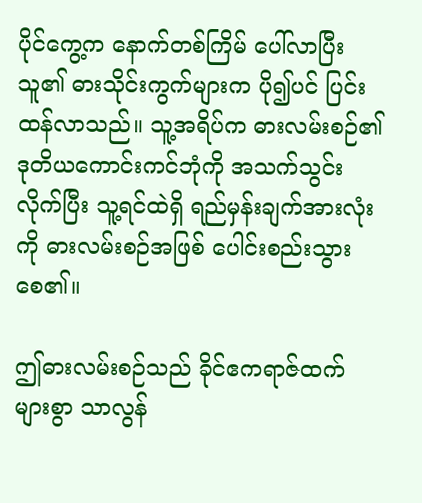ပိုင်ကွေ့က နောက်တစ်ကြိမ် ပေါ်လာပြီး သူ၏ ဓားသိုင်းကွက်များက ပို၍ပင် ပြင်းထန်လာသည်။ သူ့အရိပ်က ဓားလမ်းစဉ်၏ ဒုတိယကောင်းကင်ဘုံကို အသက်သွင်းလိုက်ပြီး သူ့ရင်ထဲရှိ ရည်မှန်းချက်အားလုံးကို ဓားလမ်းစဉ်အဖြစ် ပေါင်းစည်းသွားစေ၏။

ဤဓားလမ်းစဉ်သည် ခိုင်ဧကရာဇ်ထက် များစွာ သာလွန်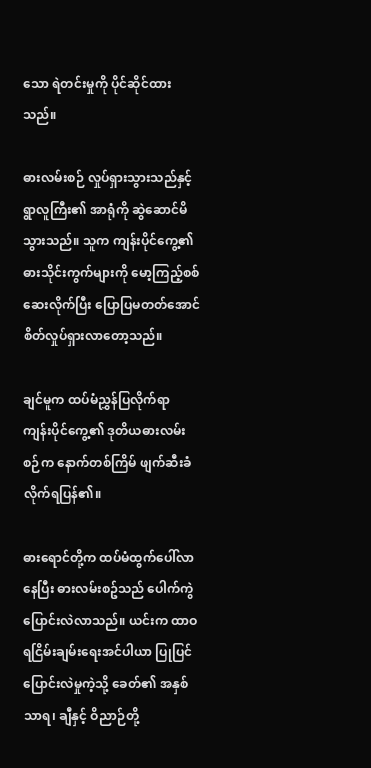သော ရဲတင်းမှုကို ပိုင်ဆိုင်ထားသည်။

ဓားလမ်းစဉ် လှုပ်ရှားသွားသည်နှင့် ရွာလူကြီး၏ အာရုံကို ဆွဲဆောင်မိသွားသည်။ သူက ကျန်းပိုင်ကွေ့၏ ဓားသိုင်းကွက်များကို မော့ကြည့်စစ်ဆေးလိုက်ပြီး ပြောပြမတတ်အောင် စိတ်လှုပ်ရှားလာတော့သည်။

ချင်မူက ထပ်မံညွှန်ပြလိုက်ရာ ကျန်းပိုင်ကွေ့၏ ဒုတိယဓားလမ်းစဉ်က နောက်တစ်ကြိမ် ဖျက်ဆီးခံလိုက်ရပြန်၏။

ဓားရောင်တို့က ထပ်မံထွက်ပေါ်လာနေပြီး ဓားလမ်းစဥ်သည် ပေါက်ကွဲပြောင်းလဲလာသည်။ ယင်းက ထာဝရငြိမ်းချမ်းရေးအင်ပါယာ ပြုပြင်ပြောင်းလဲမှုကဲ့သို့ ခေတ်၏ အနှစ်သာရ၊ ချီနှင့် ဝိညာဉ်တို့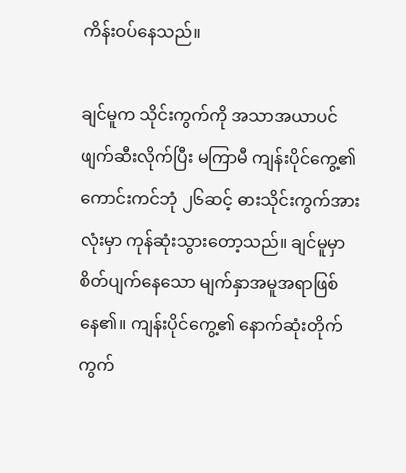ကိန်းဝပ်နေသည်။

ချင်မူက သိုင်းကွက်ကို အသာအယာပင် ဖျက်ဆီးလိုက်ပြီး မကြာမီ ကျန်းပိုင်ကွေ့၏ ကောင်းကင်ဘုံ ၂၆ဆင့် ဓားသိုင်းကွက်အားလုံးမှာ ကုန်ဆုံးသွားတော့သည်။ ချင်မူမှာ စိတ်ပျက်နေသော မျက်နှာအမူအရာဖြစ်နေ၏။ ကျန်းပိုင်ကွေ့၏ နောက်ဆုံးတိုက်ကွက်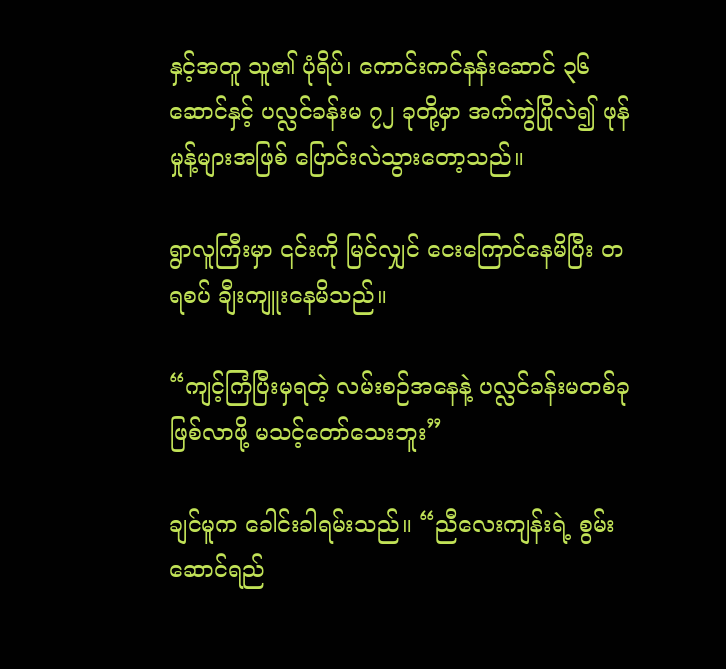နှင့်အတူ သူ၏ ပုံရိပ်၊ ကောင်းကင်နန်းဆောင် ၃၆ ဆောင်နှင့် ပလ္လင်ခန်းမ ၇၂ ခုတို့မှာ အက်ကွဲပြိုလဲ၍ ဖုန်မှုန့်များအဖြစ် ပြောင်းလဲသွားတော့သည်။

ရွာလူကြီးမှာ ၎င်းကို မြင်လျှင် ငေးကြောင်နေမိပြီး တရစပ် ချီးကျူးနေမိသည်။

“ကျင့်ကြံပြီးမှရ‌တဲ့ လမ်းစဉ်အနေနဲ့ ပလ္လင်ခန်းမတစ်ခု ဖြစ်လာဖို့ မသင့်တော်သေးဘူး”

ချင်မူက ခေါင်းခါရမ်းသည်။ “ညီလေးကျန်းရဲ့ စွမ်းဆောင်ရည်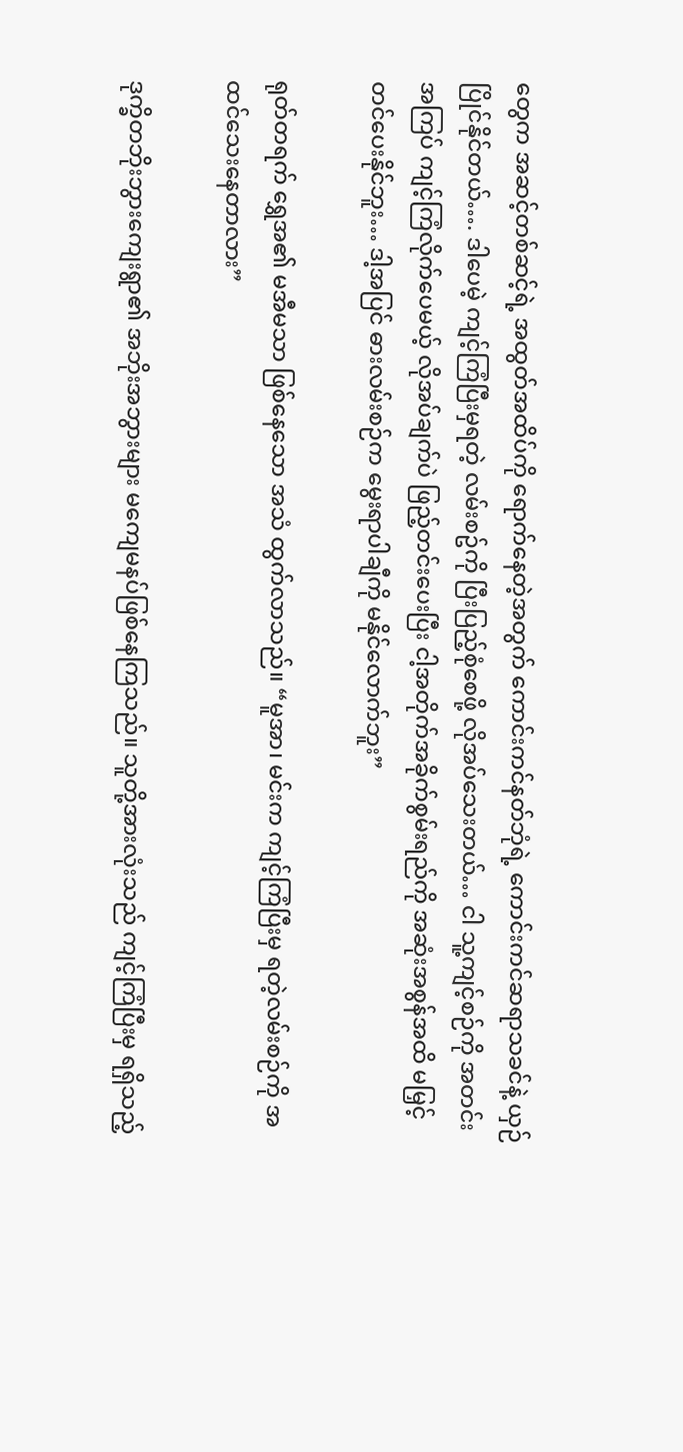တွေက အဆင့်တစ်ဆင့်ရဲ့ အထွတ်အထိပ်ကို ရောက်နေတဲ့အတွက် ကောင်းကင်နတ်ဘုံရဲ့ ကောင်းကင်ဆရာသခင်နဲ့ ယှဉ်ပြိုင်နိုင်တယ်…. ဒါပေမဲ့ ကျင့်ကြံပြီးမှရတဲ့ လမ်းစဥ်ကို ပြီးပြည့်စုံစေဖို့ လိုအပ်သေးတယ်… ငါ သူ့ကျင့်စဉ်ကို အတင်းအကြပ် ကျင့်ကြံလိုက်ပေမယ့် လိုအပ်ချက်ပဲ ဖြည့်တင်းပေးပြီး ငါ့အတိုက်အခိုက်စွမ်းရည်ကို အဆုံးအစွန်အထိ မမြှင့်တင်ပေးနိုင်ဘူး… ဒါ့အပြင် ဓားလမ်းစဉ်က မွေးရာပါချီကို မနိုင်လောက်ဘူး”

ရုတ်တရက် ရွှေအ၏ မအီမသာ ဖြစ်နေသော အသံ ထွက်လာသည်။ “မူအာ၊ မင်းက ကျင့်ကြံပြီးမှ ရတဲ့လမ်းစဉ်ကို အထင်သေးနေတာလား”

ဒုက္ခိတဘိုးဘွားကျေးရွာ၏ အဘိုးအဘွားများ မကျေမနပ်ဖြစ်နေကြသည်။ သူတို့အားလုံးသည် ကျင့်ကြံပြီးမှ ရရှိသည့်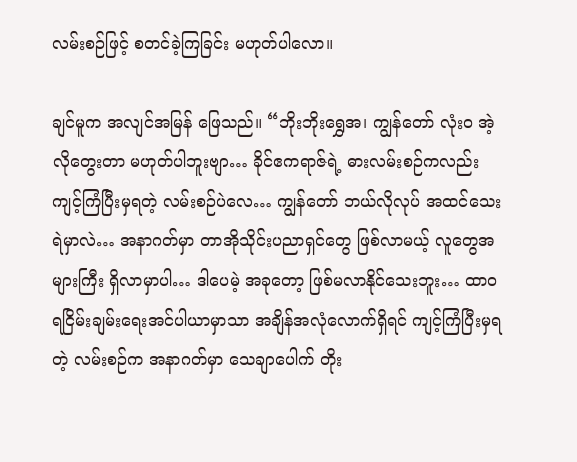လမ်းစဉ်ဖြင့် စတင်ခဲ့ကြခြင်း မဟုတ်ပါလော။

ချင်မူက အလျင်အမြန် ဖြေသည်။ “ဘိုးဘိုးရွှေအ၊ ကျွန်တော် လုံး၀ အဲ့လိုတွေးတာ မဟုတ်ပါဘူးဗျာ… ခိုင်ဧကရာဇ်ရဲ့ ဓားလမ်းစဉ်ကလည်း ကျင့်ကြံပြီးမှရတဲ့ လမ်းစဉ်ပဲလေ… ကျွန်တော် ဘယ်လိုလုပ် အထင်သေးရဲမှာလဲ… အနာဂတ်မှာ တာအိုသိုင်းပညာရှင်တွေ ဖြစ်လာမယ့် လူတွေအများကြီး ရှိလာမှာပါ… ဒါပေမဲ့ အခုတော့ ဖြစ်မလာနိုင်သေးဘူး… ထာ၀ရငြိမ်းချမ်းရေးအင်ပါယာမှာသာ အချိန်အလုံလောက်ရှိရင် ကျင့်ကြံပြီးမှရတဲ့ လမ်းစဉ်က အနာဂတ်မှာ သေချာပေါက် တိုး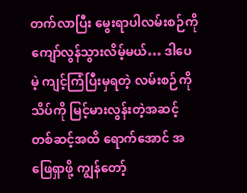တက်လာပြီး မွေးရာပါလမ်းစဉ်ကို ကျော်လွန်သွားလိမ့်မယ်… ဒါပေမဲ့ ကျင့်ကြံပြီးမှရတဲ့ လမ်းစဉ်ကို သိပ်ကို မြင့်မားလွန်းတဲ့အဆင့်တစ်ဆင့်အထိ ရောက်အောင် အဖြေရှာဖို့ ကျွန်တော့်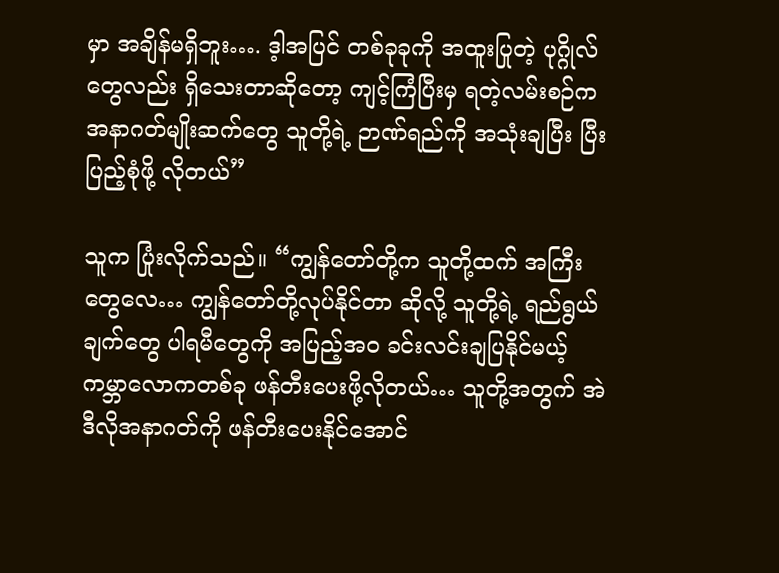မှာ အချိန်မရှိဘူး…. ဒ့ါအပြင် တစ်ခုခုကို အထူးပြုတဲ့ ပုဂ္ဂိုလ်တွေလည်း ရှိသေးတာဆိုတော့ ကျင့်ကြံပြီးမှ ရတဲ့လမ်းစဉ်က အနာဂတ်မျိုးဆက်တွေ သူတို့ရဲ့ ဉာဏ်ရည်ကို အသုံးချပြီး ပြီးပြည့်စုံဖို့ လိုတယ်”

သူက ပြုံးလိုက်သည်။ “ကျွန်တော်တို့က သူတို့ထက် အကြီးတွေလေ… ကျွန်တော်တို့လုပ်နိုင်တာ ဆိုလို့ သူတို့ရဲ့ ရည်ရွယ်ချက်တွေ ပါရမီတွေကို အပြည့်အဝ ခင်းလင်းချပြနိုင်မယ့် ကမ္ဘာလောကတစ်ခု ဖန်တီးပေးဖို့လိုတယ်… သူတို့အတွက် အဲဒီလိုအနာဂတ်ကို ဖန်တီးပေးနိုင်အောင်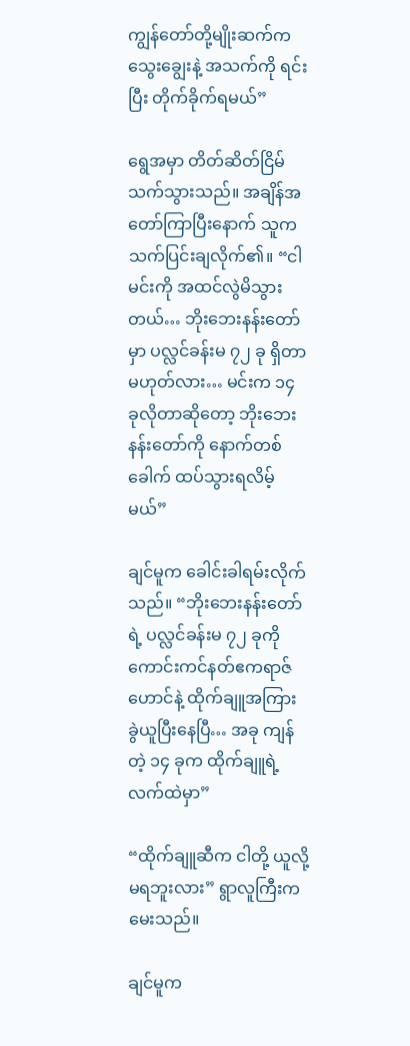ကျွန်တော်တို့မျိုးဆက်က သွေးချွေးနဲ့ အသက်ကို ရင်းပြီး တိုက်ခိုက်ရမယ်”

ရွေအမှာ တိတ်ဆိတ်ငြိမ်သက်သွားသည်။ အချိန်အတော်ကြာပြီးနောက် သူက သက်ပြင်းချလိုက်၏။ “ငါ မင်းကို အထင်လွဲမိသွားတယ်… ဘိုးဘေးနန်းတော်မှာ ပလ္လင်ခန်းမ ၇၂ ခု ရှိတာမဟုတ်လား… မင်းက ၁၄ ခုလိုတာဆို‌တော့ ဘိုးဘေးနန်းတော်ကို နောက်တစ်ခေါက် ထပ်သွားရလိမ့်မယ်”

ချင်မူက ခေါင်းခါရမ်းလိုက်သည်။ “ဘိုးဘေးနန်းတော်ရဲ့ ပလ္လင်ခန်းမ ၇၂ ခုကို ကောင်းကင်နတ်ဧကရာဇ်ဟောင်နဲ့ ထိုက်ချူအကြား ခွဲယူပြီးနေပြီ… အခု ကျန်တဲ့ ၁၄ ခုက ထိုက်ချူရဲ့ လက်ထဲမှာ”

“ထိုက်ချူဆီက ငါတို့ ယူလို့ မရဘူးလား” ရွာလူကြီးက မေးသည်။

ချင်မူက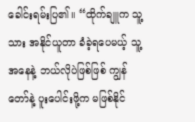ခေါင်းရမ်းပြ၏။ “ထိုက်ချူက သူ့သား အနိုင်ယူတာ ခံခဲ့ရပေမယ့် သူ့အနေနဲ့ ဘယ်လိုပဲဖြစ်ဖြစ် ကျွန်တော်နဲ့ ပူးပေါင်းဖို့က မဖြစ်နိုင်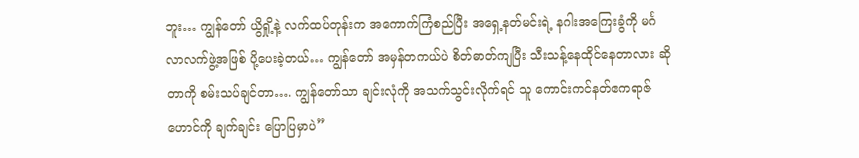ဘူး… ကျွန်တော် ယွိရှို့နဲ့ လက်ထပ်တုန်းက အကောက်ကြံစည်ပြီး အရှေ့နတ်မင်းရဲ့ နဂါးအကြေးခွံကို မင်္ဂလာလက်ဖွဲ့အဖြစ် ပို့ပေးခဲ့တယ်… ကျွန်တော် အမှန်တကယ်ပဲ စိတ်ဓာတ်ကျပြီး သီးသန့်နေထိုင်နေတာလား ဆိုတာကို စမ်းသပ်ချင်တာ…. ကျွန်တော်သာ ချင်းလုံကို အသက်သွင်းလိုက်ရင် သူ ကောင်းကင်နတ်ဧကရာဇ်ဟောင်ကို ချက်ချင်း ပြောပြမှာပဲ”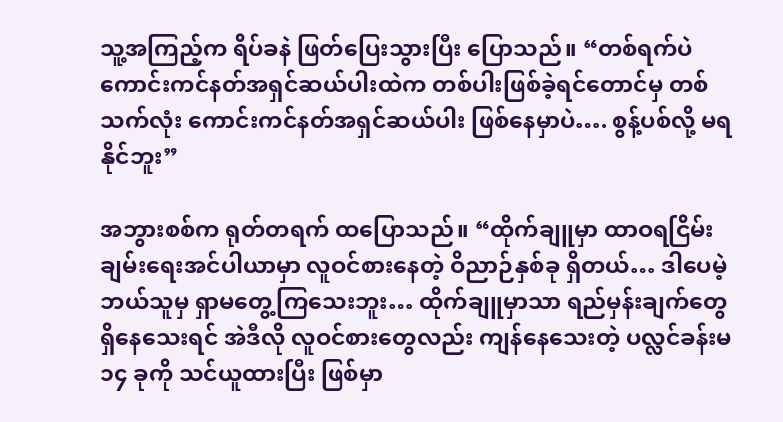သူ့အကြည့်က ရိပ်ခနဲ ဖြတ်ပြေးသွားပြီး ပြောသည်။ “တစ်ရက်ပဲ ကောင်းကင်နတ်အရှင်ဆယ်ပါးထဲက တစ်ပါးဖြစ်ခဲ့ရင်တောင်မှ တစ်သက်လုံး ကောင်းကင်နတ်အရှင်ဆယ်ပါး ဖြစ်နေမှာပဲ…. စွန့်ပစ်လို့ မရနိုင်ဘူး”

အဘွားစစ်က ရုတ်တရက် ထပြောသည်။ “ထိုက်ချူမှာ ထာဝရငြိမ်းချမ်းရေးအင်ပါယာမှာ လူဝင်စားနေတဲ့ ဝိညာဉ်နှစ်ခု ရှိတယ်… ဒါပေမဲ့ ဘယ်သူမှ ရှာမတွေ့ကြသေးဘူး… ထိုက်ချူမှာသာ ရည်မှန်းချက်တွေ ရှိနေသေးရင် အဲဒီလို လူဝင်စားတွေလည်း ကျန်နေသေးတဲ့ ပလ္လင်ခန်းမ ၁၄ ခုကို သင်ယူထားပြီး ဖြစ်မှာ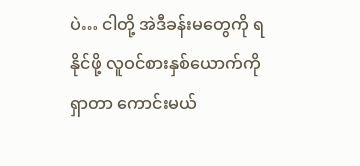ပဲ… ငါတို့ အဲဒီခန်းမတွေကို ရနိုင်ဖို့ လူဝင်စားနှစ်ယောက်ကို ရှာတာ ကောင်းမယ်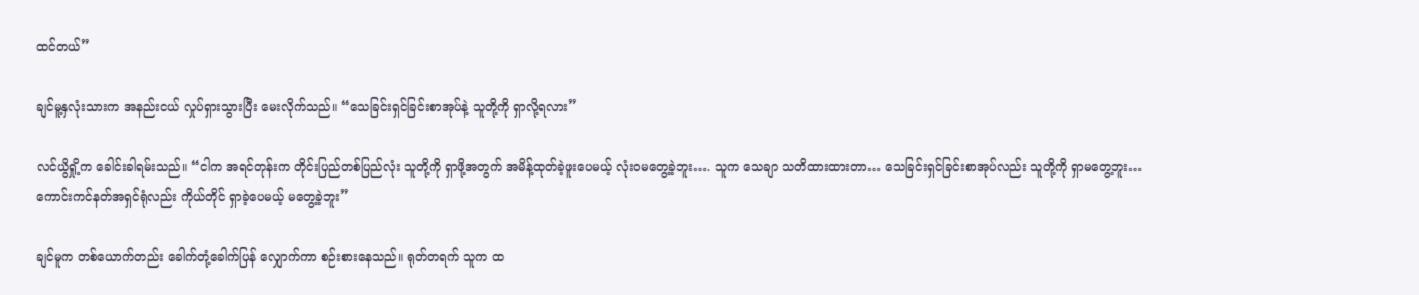ထင်တယ်”

ချင်မူ့နှလုံးသားက အနည်းငယ် လှုပ်ရှားသွားပြီး မေးလိုက်သည်။ “သေခြင်းရှင်ခြင်းစာအုပ်နဲ့ သူတို့ကို ရှာလို့ရလား”

လင်ယွိရှို့က ခေါင်းခါရမ်းသည်။ “ငါက အရင်တုန်းက တိုင်းပြည်တစ်ပြည်လုံး သူတို့ကို ရှာဖို့အတွက် အမိန့်ထုတ်ခဲ့ဖူးပေမယ့် လုံးဝမတွေ့ခဲ့ဘူး…. သူက သေချာ သတိထားထားတာ… သေခြင်းရှင်ခြင်းစာအုပ်လည်း သူတို့ကို ရှာမတွေ့ဘူး… ကောင်းကင်နတ်အရှင်ရုံလည်း ကိုယ်တိုင် ရှာခဲ့ပေမယ့် မတွေ့ခဲ့ဘူး”

ချင်မူက တစ်ယောက်တည်း ခေါက်တုံ့ခေါက်ပြန် လျှောက်ကာ စဉ်းစားနေသည်။ ရုတ်တရက် သူက ထ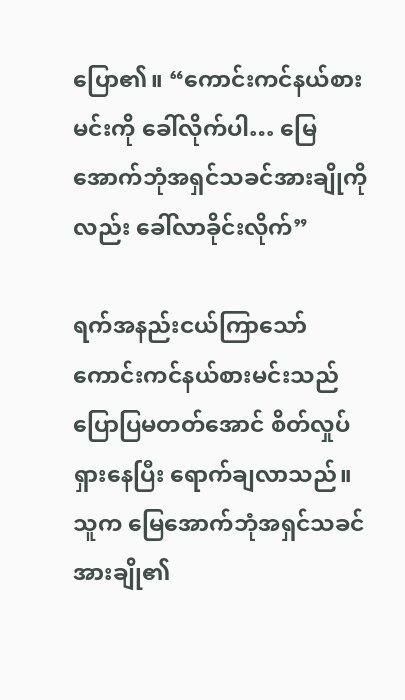ပြော၏။ “ကောင်းကင်နယ်စားမင်းကို ခေါ်လိုက်ပါ… မြေအောက်ဘုံအရှင်သခင်အားချိုကိုလည်း ခေါ်လာခိုင်းလိုက်”

ရက်အနည်းငယ်ကြာသော် ကောင်းကင်နယ်စားမင်းသည် ပြောပြမတတ်အောင် စိတ်လှုပ်ရှားနေပြီး ရောက်ချလာသည်။ သူက မြေအောက်ဘုံအရှင်သခင်အားချို၏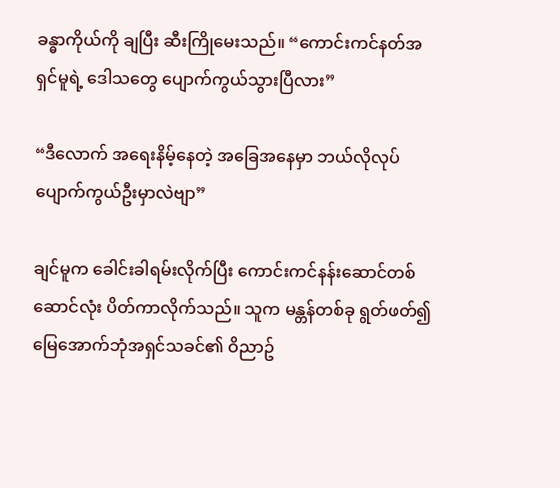ခန္ဓာကိုယ်ကို ချပြီး ဆီးကြိုမေးသည်။ “ကောင်းကင်နတ်အရှင်မူရဲ့ ဒေါသတွေ ပျောက်ကွယ်သွားပြီလား”

“ဒီလောက် အရေးနိမ့်နေတဲ့ အခြေအနေမှာ ဘယ်လိုလုပ် ပျောက်ကွယ်ဦးမှာလဲဗျာ”

ချင်မူက ခေါင်းခါရမ်းလိုက်ပြီး ကောင်းကင်နန်းဆောင်တစ်ဆောင်လုံး ပိတ်ကာလိုက်သည်။ သူက မန္တန်တစ်ခု ရွတ်ဖတ်၍ မြေအောက်ဘုံအရှင်သခင်၏ ဝိညာဥ်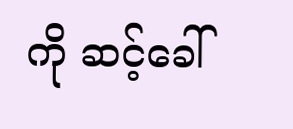ကို ဆင့်ခေါ်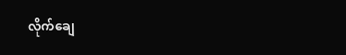လိုက်ချေ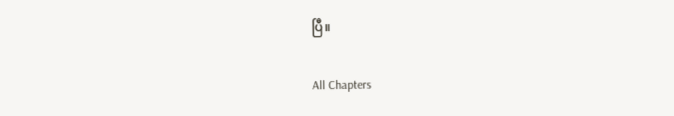ပြီ။

All Chapters